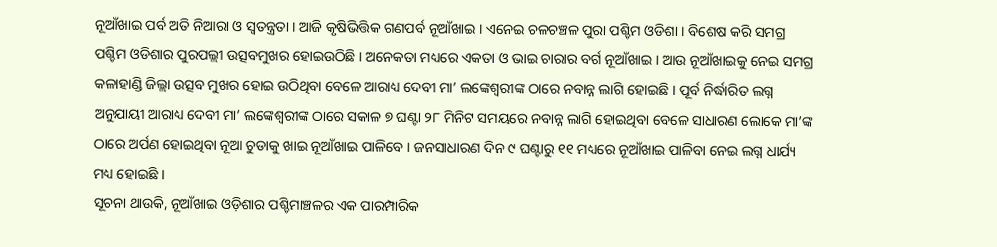ନୂଆଁଖାଇ ପର୍ବ ଅତି ନିଆରା ଓ ସ୍ବତନ୍ତ୍ରତା । ଆଜି କୃଷିଭିତ୍ତିକ ଗଣପର୍ବ ନୂଆଁଖାଇ । ଏନେଇ ଚଳଚଞ୍ଚଳ ପୁରା ପଶ୍ଚିମ ଓଡିଶା । ବିଶେଷ କରି ସମଗ୍ର ପଶ୍ଚିମ ଓଡିଶାର ପୁରପଲ୍ଲୀ ଉତ୍ସବମୁଖର ହୋଇଉଠିଛି । ଅନେକତା ମଧ୍ୟରେ ଏକତା ଓ ଭାଇ ଚାରାର ବର୍ଗ ନୂଆଁଖାଇ । ଆଉ ନୂଆଁଖାଇକୁ ନେଇ ସମଗ୍ର କଳାହାଣ୍ଡି ଜିଲ୍ଲା ଉତ୍ସବ ମୁଖର ହୋଇ ଉଠିଥିବା ବେଳେ ଆରାଧ୍ୟ ଦେବୀ ମା’ ଲଙ୍କେଶ୍ବରୀଙ୍କ ଠାରେ ନବାନ୍ନ ଲାଗି ହୋଇଛି । ପୂର୍ବ ନିର୍ଦ୍ଧାରିତ ଲଗ୍ନ ଅନୁଯାୟୀ ଆରାଧ୍ୟ ଦେବୀ ମା’ ଲଙ୍କେଶ୍ବରୀଙ୍କ ଠାରେ ସକାଳ ୭ ଘଣ୍ଟା ୨୮ ମିନିଟ ସମୟରେ ନବାନ୍ନ ଲାଗି ହୋଇଥିବା ବେଳେ ସାଧାରଣ ଲୋକେ ମା’ଙ୍କ ଠାରେ ଅର୍ପଣ ହୋଇଥିବା ନୂଆ ଚୁଡାକୁ ଖାଇ ନୂଆଁଖାଇ ପାଳିବେ । ଜନସାଧାରଣ ଦିନ ୯ ଘଣ୍ଟାରୁ ୧୧ ମଧ୍ୟରେ ନୂଆଁଖାଇ ପାଳିବା ନେଇ ଲଗ୍ନ ଧାର୍ଯ୍ୟ ମଧ୍ୟ ହୋଇଛି ।
ସୂଚନା ଥାଉକି, ନୂଆଁଖାଇ ଓଡ଼ିଶାର ପଶ୍ଚିମାଞ୍ଚଳର ଏକ ପାରମ୍ପାରିକ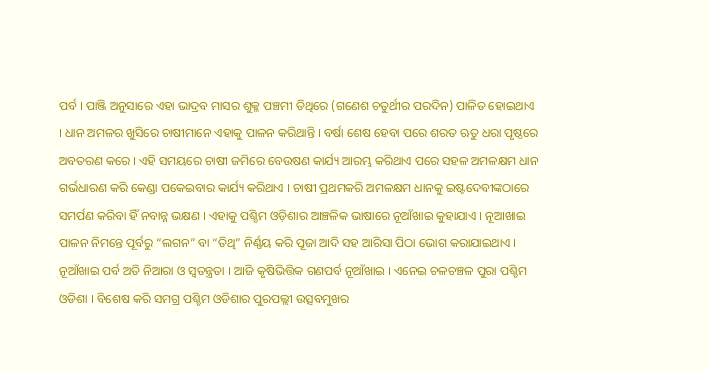ପର୍ବ । ପାଞ୍ଜି ଅନୁସାରେ ଏହା ଭାଦ୍ରବ ମାସର ଶୁକ୍ଳ ପଞ୍ଚମୀ ତିଥିରେ (ଗଣେଶ ଚତୁର୍ଥୀର ପରଦିନ) ପାଳିତ ହୋଇଥାଏ । ଧାନ ଅମଳର ଖୁସିରେ ଚାଷୀମାନେ ଏହାକୁ ପାଳନ କରିଥାନ୍ତି । ବର୍ଷା ଶେଷ ହେବା ପରେ ଶରତ ଋତୁ ଧରା ପୃଷ୍ଠରେ ଅବତରଣ କରେ । ଏହି ସମୟରେ ଚାଷୀ ଜମିରେ ବେଉଷଣ କାର୍ଯ୍ୟ ଆରମ୍ଭ କରିଥାଏ ପରେ ସହଳ ଅମଳକ୍ଷମ ଧାନ ଗର୍ଭଧାରଣ କରି କେଣ୍ଡା ପକେଇବାର କାର୍ଯ୍ୟ କରିଥାଏ । ଚାଷୀ ପ୍ରଥମକରି ଅମଳକ୍ଷମ ଧାନକୁ ଇଷ୍ଟଦେବୀଙ୍କଠାରେ ସମର୍ପଣ କରିବା ହିଁ ନବାନ୍ନ ଭକ୍ଷଣ । ଏହାକୁ ପଶ୍ଚିମ ଓଡ଼ିଶାର ଆଞ୍ଚଳିକ ଭାଷାରେ ନୂଆଁଖାଇ କୁହାଯାଏ । ନୂଆଖାଇ ପାଳନ ନିମନ୍ତେ ପୂର୍ବରୁ “ଲଗନ” ବା “ତିଥି” ନିର୍ଣ୍ଣୟ କରି ପୂଜା ଆଦି ସହ ଆରିସା ପିଠା ଭୋଗ କରାଯାଇଥାଏ ।
ନୂଆଁଖାଇ ପର୍ବ ଅତି ନିଆରା ଓ ସ୍ବତନ୍ତ୍ରତା । ଆଜି କୃଷିଭିତ୍ତିକ ଗଣପର୍ବ ନୂଆଁଖାଇ । ଏନେଇ ଚଳଚଞ୍ଚଳ ପୁରା ପଶ୍ଚିମ ଓଡିଶା । ବିଶେଷ କରି ସମଗ୍ର ପଶ୍ଚିମ ଓଡିଶାର ପୁରପଲ୍ଲୀ ଉତ୍ସବମୁଖର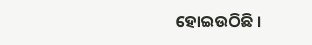ହୋଇଉଠିଛି ।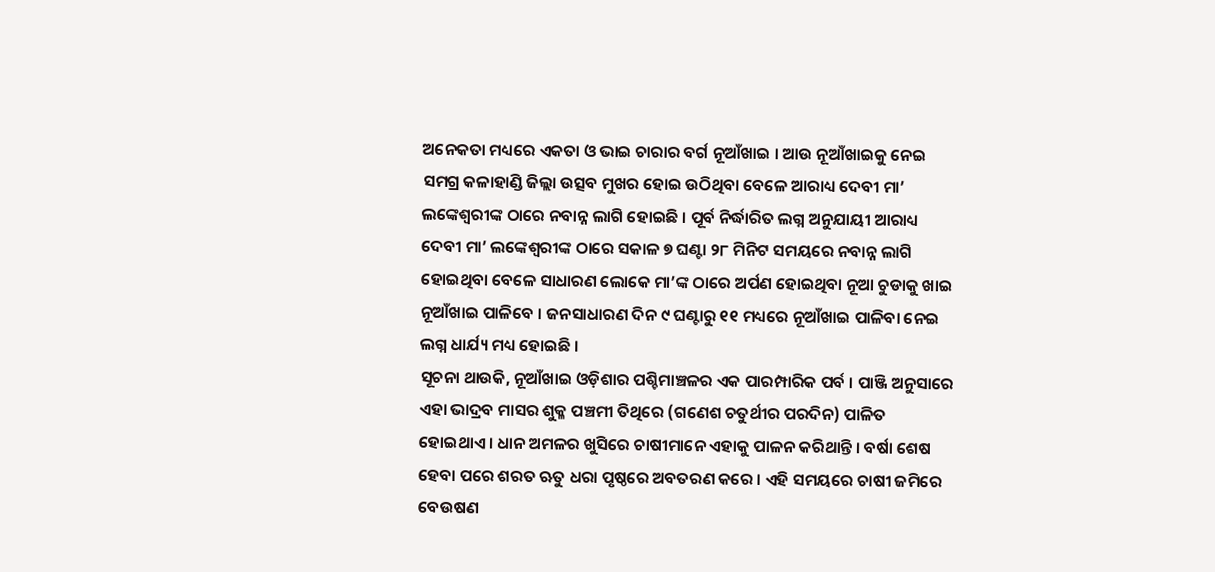ଅନେକତା ମଧ୍ୟରେ ଏକତା ଓ ଭାଇ ଚାରାର ବର୍ଗ ନୂଆଁଖାଇ । ଆଉ ନୂଆଁଖାଇକୁ ନେଇ ସମଗ୍ର କଳାହାଣ୍ଡି ଜିଲ୍ଲା ଉତ୍ସବ ମୁଖର ହୋଇ ଉଠିଥିବା ବେଳେ ଆରାଧ୍ୟ ଦେବୀ ମା’ ଲଙ୍କେଶ୍ବରୀଙ୍କ ଠାରେ ନବାନ୍ନ ଲାଗି ହୋଇଛି । ପୂର୍ବ ନିର୍ଦ୍ଧାରିତ ଲଗ୍ନ ଅନୁଯାୟୀ ଆରାଧ୍ୟ ଦେବୀ ମା’ ଲଙ୍କେଶ୍ବରୀଙ୍କ ଠାରେ ସକାଳ ୭ ଘଣ୍ଟା ୨୮ ମିନିଟ ସମୟରେ ନବାନ୍ନ ଲାଗି ହୋଇଥିବା ବେଳେ ସାଧାରଣ ଲୋକେ ମା’ଙ୍କ ଠାରେ ଅର୍ପଣ ହୋଇଥିବା ନୂଆ ଚୁଡାକୁ ଖାଇ ନୂଆଁଖାଇ ପାଳିବେ । ଜନସାଧାରଣ ଦିନ ୯ ଘଣ୍ଟାରୁ ୧୧ ମଧ୍ୟରେ ନୂଆଁଖାଇ ପାଳିବା ନେଇ ଲଗ୍ନ ଧାର୍ଯ୍ୟ ମଧ୍ୟ ହୋଇଛି ।
ସୂଚନା ଥାଉକି, ନୂଆଁଖାଇ ଓଡ଼ିଶାର ପଶ୍ଚିମାଞ୍ଚଳର ଏକ ପାରମ୍ପାରିକ ପର୍ବ । ପାଞ୍ଜି ଅନୁସାରେ ଏହା ଭାଦ୍ରବ ମାସର ଶୁକ୍ଳ ପଞ୍ଚମୀ ତିଥିରେ (ଗଣେଶ ଚତୁର୍ଥୀର ପରଦିନ) ପାଳିତ ହୋଇଥାଏ । ଧାନ ଅମଳର ଖୁସିରେ ଚାଷୀମାନେ ଏହାକୁ ପାଳନ କରିଥାନ୍ତି । ବର୍ଷା ଶେଷ ହେବା ପରେ ଶରତ ଋତୁ ଧରା ପୃଷ୍ଠରେ ଅବତରଣ କରେ । ଏହି ସମୟରେ ଚାଷୀ ଜମିରେ ବେଉଷଣ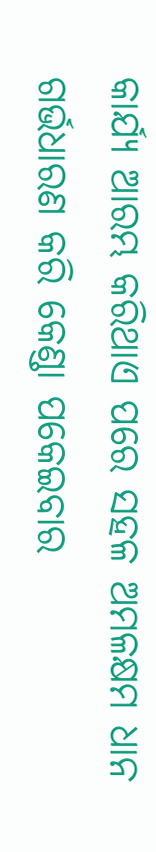କାର୍ଯ୍ୟ ଆରମ୍ଭ କରିଥାଏ ପରେ ସହଳ ଅମଳକ୍ଷମ ଧାନ ଗର୍ଭଧାରଣ କରି କେଣ୍ଡା ପକେଇବାର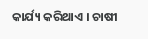କାର୍ଯ୍ୟ କରିଥାଏ । ଚାଷୀ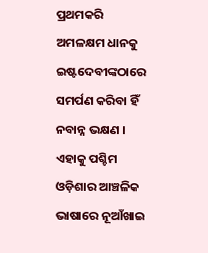ପ୍ରଥମକରି ଅମଳକ୍ଷମ ଧାନକୁ ଇଷ୍ଟଦେବୀଙ୍କଠାରେ ସମର୍ପଣ କରିବା ହିଁ ନବାନ୍ନ ଭକ୍ଷଣ । ଏହାକୁ ପଶ୍ଚିମ ଓଡ଼ିଶାର ଆଞ୍ଚଳିକ ଭାଷାରେ ନୂଆଁଖାଇ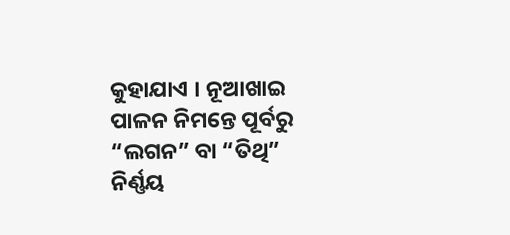କୁହାଯାଏ । ନୂଆଖାଇ ପାଳନ ନିମନ୍ତେ ପୂର୍ବରୁ “ଲଗନ” ବା “ତିଥି” ନିର୍ଣ୍ଣୟ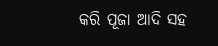କରି ପୂଜା ଆଦି ସହ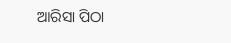ଆରିସା ପିଠା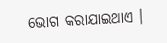ଭୋଗ କରାଯାଇଥାଏ ।